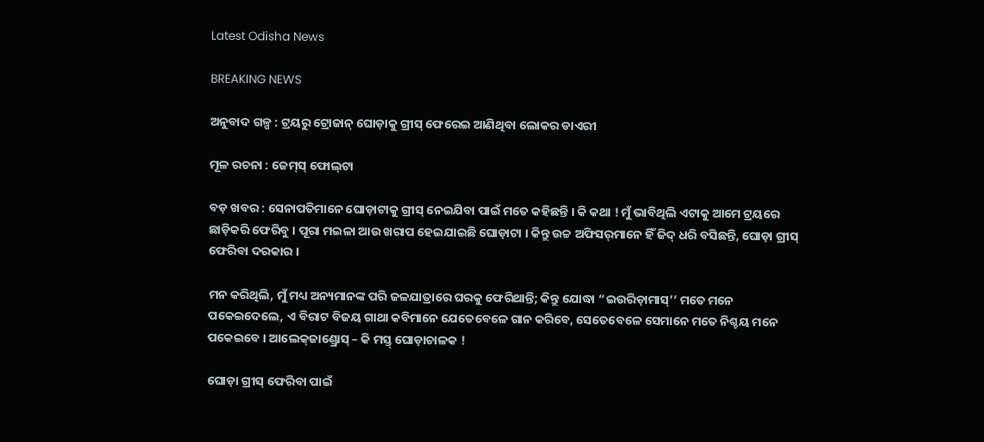Latest Odisha News

BREAKING NEWS

ଅନୁବାଦ ଗଳ୍ପ : ଟ୍ରୟରୁ ଟ୍ରୋଜାନ୍ ଘୋଡ଼ାକୁ ଗ୍ରୀସ୍ ଫେରେଇ ଆଣିଥିବା ଲୋକର ଡାଏରୀ

ମୂଳ ରଚନା : ଜେମ୍‌ସ୍ ଫୋଲ୍‌ଟା

ବଡ଼ ଖବର : ସେନାପତିମାନେ ଘୋଡ଼ାଟାକୁ ଗ୍ରୀସ୍ ନେଇଯିବା ପାଇଁ ମତେ କହିଛନ୍ତି । କି କଥା ! ମୁଁ ଭାବିଥିଲି ଏଟାକୁ ଆମେ ଟ୍ରୟରେ ଛାଡ଼ିକରି ଫେରିବୁ । ପୂରା ମଇଳା ଆଉ ଖରାପ ହେଇଯାଇଛି ଘୋଡ଼ାଟା । କିନ୍ତୁ ଉଚ୍ଚ ଅଫିସର୍‌ମାନେ ହିଁ ଜିଦ୍ ଧରି ବସିଛନ୍ତି, ଘୋଡ଼ା ଗ୍ରୀସ୍ ଫେରିବା ଦରକାର ।

ମନ କରିଥିଲି, ମୁଁ ମଧ୍ୟ ଅନ୍ୟମାନଙ୍କ ପରି ଜଳଯାତ୍ରାରେ ଘରକୁ ଫେରିଥାନ୍ତି; କିନ୍ତୁ ଯୋଦ୍ଧା “ଇଉରିଡ଼ାମାସ୍‌’’ ମତେ ମନେ ପକେଇଦେଲେ, ଏ ବିରାଟ ବିଜୟ ଗାଥା କବିମାନେ ଯେତେବେଳେ ଗାନ କରିବେ, ସେତେବେଳେ ସେମାନେ ମତେ ନିଶ୍ଚୟ ମନେ ପକେଇବେ । ଆଲେକ୍‌ଜାଣ୍ଡ୍ରୋସ୍ – କି ମସ୍ତ୍ ଘୋଡ଼ାଚାଳକ !

ଘୋଡ଼ା ଗ୍ରୀସ୍ ଫେରିବା ପାଇଁ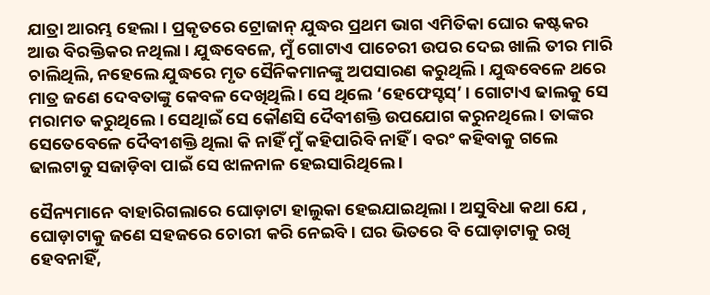ଯାତ୍ରା ଆରମ୍ଭ ହେଲା । ପ୍ରକୃତରେ ଟ୍ରୋଜାନ୍ ଯୁଦ୍ଧର ପ୍ରଥମ ଭାଗ ଏମିତିକା ଘୋର କଷ୍ଟକର ଆଉ ବିରକ୍ତିକର ନଥିଲା । ଯୁଦ୍ଧବେଳେ, ମୁଁ ଗୋଟାଏ ପାଚେରୀ ଉପର ଦେଇ ଖାଲି ତୀର ମାରି ଚାଲିଥିଲି, ନହେଲେ ଯୁଦ୍ଧରେ ମୃତ ସୈନିକମାନଙ୍କୁ ଅପସାରଣ କରୁଥିଲି । ଯୁଦ୍ଧବେଳେ ଥରେ ମାତ୍ର ଜଣେ ଦେବତାଙ୍କୁ କେବଳ ଦେଖିଥିଲି । ସେ ଥିଲେ ‘ହେଫେସ୍ଟସ୍‌’ । ଗୋଟାଏ ଢାଲକୁ ସେ ମରାମତ କରୁଥିଲେ । ସେଥିାଇଁ ସେ କୌଣସି ଦୈବୀଶକ୍ତି ଉପଯୋଗ କରୁନଥିଲେ । ତାଙ୍କର ସେତେବେଳେ ଦୈବୀଶକ୍ତି ଥିଲା କି ନାହିଁ ମୁଁ କହିପାରିବି ନାହିଁ । ବରଂ କହିବାକୁ ଗଲେ ଢାଲଟାକୁ ସଜାଡ଼ିବା ପାଇଁ ସେ ଝାଳନାଳ ହେଇସାରିଥିଲେ ।

ସୈନ୍ୟମାନେ ବାହାରିଗଲାରେ ଘୋଡ଼ାଟା ହାଲୁକା ହେଇଯାଇଥିଲା । ଅସୁବିଧା କଥା ଯେ , ଘୋଡ଼ାଟାକୁ ଜଣେ ସହଜରେ ଚୋରୀ କରି ନେଇିବ । ଘର ଭିତରେ ବି ଘୋଡ଼ାଟାକୁ ରଖି ହେବନାହିଁ,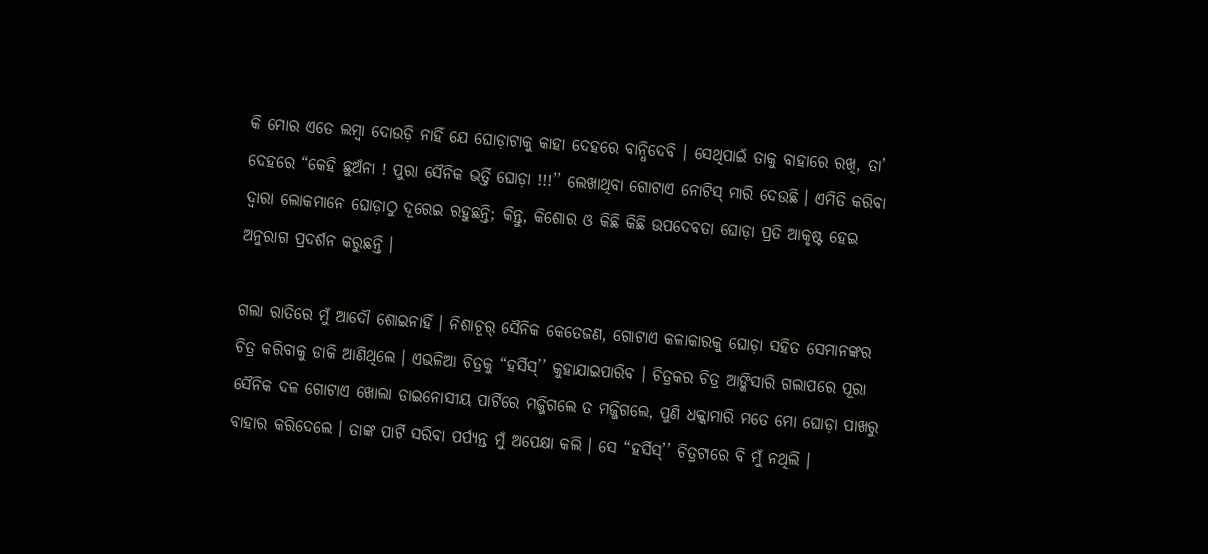କି ମୋର ଏତେ ଲମ୍ବା ଦୋଉଡ଼ି ନାହିଁ ଯେ ଘୋଡ଼ାଟାକୁ କାହା ଦେହରେ ବାନ୍ଧିଦେବି । ସେଥିପାଇଁ ତାକୁ ବାହାରେ ରଖି, ତା’ ଦେହରେ “କେହି ଛୁଅଁନା ! ପୁରା ସୈନିକ ଭର୍ତ୍ତି ଘୋଡ଼ା !!!’’ ଲେଖାଥିବା ଗୋଟାଏ ନୋଟିସ୍ ମାରି ଦେଉଛି । ଏମିତି କରିବା ଦ୍ୱାରା ଲୋକମାନେ ଘୋଡ଼ାଠୁ ଦୂରେଇ ରହୁଛନ୍ତି; କିନ୍ତୁ, କିଶୋର ଓ କିଛି କିଛି ଉପଦେବତା ଘୋଡ଼ା ପ୍ରତି ଆକୃଷ୍ଟ ହେଇ ଅନୁରାଗ ପ୍ରଦର୍ଶନ କରୁଛନ୍ତି ।

ଗଲା ରାତିରେ ମୁଁ ଆଦୌ ଶୋଇନାହିଁ । ନିଶାଚୂର୍ ସୈନିକ କେତେଜଣ, ଗୋଟାଏ କଳାକାରକୁ ଘୋଡ଼ା ସହିତ ସେମାନଙ୍କର ଚିତ୍ର କରିବାକୁ ଡାକି ଆଣିଥିଲେ । ଏଭଳିଆ ଚିତ୍ରକୁ “ହର୍ସିସ୍‌’’ କୁହାଯାଇପାରିବ । ଚିତ୍ରକର ଚିତ୍ର ଆଙ୍କିସାରି ଗଲାପରେ ପୂରା ସୈନିକ ଦଳ ଗୋଟାଏ ଖୋଲା ଡାଇନୋସୀୟ ପାର୍ଟିରେ ମଜ୍ଜିଗଲେ ତ ମଜ୍ଜିଗଲେ, ପୁଣି ଧକ୍କାମାରି ମତେ ମୋ ଘୋଡ଼ା ପାଖରୁ ବାହାର କରିଦେଲେ । ତାଙ୍କ ପାର୍ଟି ସରିବା ପର୍ପ୍ୟନ୍ତ ମୁଁ ଅପେକ୍ଷା କଲି । ସେ “ହର୍ସିସ୍‌’’ ଚିତ୍ରଟାରେ ବି ମୁଁ ନଥିଲି ।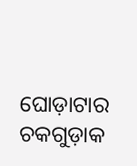ଘୋଡ଼ାଟାର ଚକଗୁଡ଼ାକ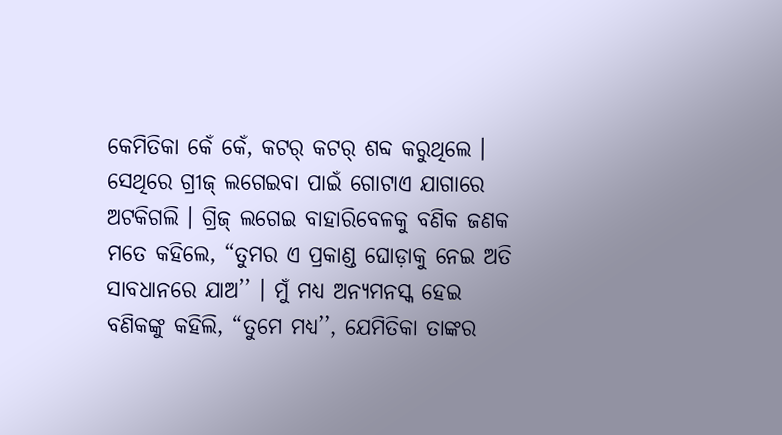କେମିତିକା କେଁ କେଁ, କଟର୍ କଟର୍ ଶବ୍ଦ କରୁଥିଲେ । ସେଥିରେ ଗ୍ରୀଜ୍ ଲଗେଇବା ପାଇଁ ଗୋଟାଏ ଯାଗାରେ ଅଟକିଗଲି । ଗ୍ରିଜ୍ ଲଗେଇ ବାହାରିବେଳକୁ ବଣିକ ଜଣକ ମତେ କହିଲେ, “ତୁମର ଏ ପ୍ରକାଣ୍ଡ ଘୋଡ଼ାକୁ ନେଇ ଅତି ସାବଧାନରେ ଯାଅ’’ । ମୁଁ ମଧ୍ୟ ଅନ୍ୟମନସ୍କ ହେଇ ବଣିକଙ୍କୁ କହିଲି, “ତୁମେ ମଧ୍ୟ’’, ଯେମିତିକା ତାଙ୍କର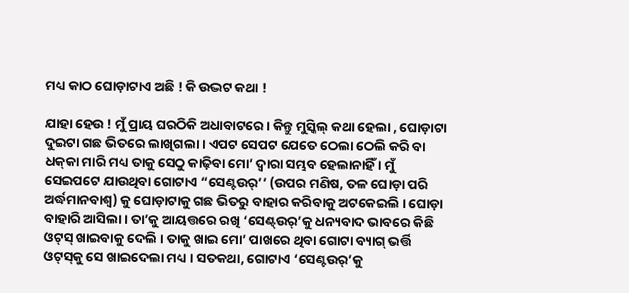ମଧ୍ୟ କାଠ ଘୋଡ଼ାଟାଏ ଅଛି ! କି ଉଦ୍ଭଟ କଥା !

ଯାହା ହେଉ ! ମୁଁ ପ୍ରାୟ ଘରଠିକି ଅଧାବାଟରେ । କିନ୍ତୁ ମୁସ୍କିଲ୍ କଥା ହେଲା , ଘୋଡ଼ାଟା ଦୁଇଟା ଗଛ ଭିତରେ ଲାଖିଗଲା । ଏପଟ ସେପଟ ଯେତେ ଠେଲା ଠେଲି କରି ବା ଧକ୍‌କା ମାରି ମଧ୍ୟ ତାକୁ ସେଠୁ କାଢ଼ିବା ମୋ’ ଦ୍ୱାରା ସମ୍ଭବ ହେଲାନାହିଁ । ମୁଁ ସେଇପଟେ ଯାଉଥିବା ଗୋଟାଏ “ସେଣ୍ଟଉର୍‌’’ (ଉପର ମଣିଷ, ତଳ ଘୋଡ଼ା ପରି ଅର୍ଦ୍ଧମାନବାଶ୍ୱ) କୁ ଘୋଡ଼ାଟାକୁ ଗଛ ଭିତରୁ ବାହାର କରିବାକୁ ଅଟକେଇଲି । ଘୋଡ଼ା ବାହାରି ଆସିଲା । ତା’କୁ ଆୟତ୍ତରେ ରଖି ‘ସେଣ୍ଟ୍‌ଉର୍‌’କୁ ଧନ୍ୟବାଦ ଭାବରେ କିଛି ଓଟ୍‌ସ୍ ଖାଇବାକୁ ଦେଲି । ତାକୁ ଖାଇ ମୋ’ ପାଖରେ ଥିବା ଗୋଟା ବ୍ୟାଗ୍ ଭର୍ତ୍ତି ଓଟ୍‌ସ୍‌କୁ ସେ ଖାଇଦେଲା ମଧ୍ୟ । ସତକଥା, ଗୋଟାଏ ‘ସେଣ୍ଟଉର୍‌’କୁ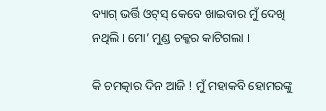ବ୍ୟାଗ୍ ଭର୍ତ୍ତି ଓଟ୍‌ସ୍ କେବେ ଖାଇବାର ମୁଁ ଦେଖି ନଥିଲି । ମୋ’ ମୁଣ୍ଡ ଚକ୍କର କାଟିଗଲା ।

କି ଚମତ୍କାର ଦିନ ଆଜି ! ମୁଁ ମହାକବି ହୋମରଙ୍କୁ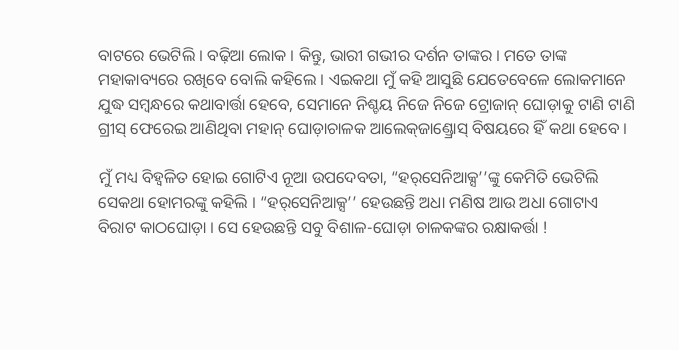ବାଟରେ ଭେଟିଲି । ବଢ଼ିଆ ଲୋକ । କିନ୍ତୁ, ଭାରୀ ଗଭୀର ଦର୍ଶନ ତାଙ୍କର । ମତେ ତାଙ୍କ ମହାକାବ୍ୟରେ ରଖିବେ ବୋଲି କହିଲେ । ଏଇକଥା ମୁଁ କହି ଆସୁଛି ଯେତେବେଳେ ଲୋକମାନେ ଯୁଦ୍ଧ ସମ୍ବନ୍ଧରେ କଥାବାର୍ତ୍ତା ହେବେ, ସେମାନେ ନିଶ୍ଚୟ ନିଜେ ନିଜେ ଟ୍ରୋଜାନ୍ ଘୋଡ଼ାକୁ ଟାଣି ଟାଣି ଗ୍ରୀସ୍ ଫେରେଇ ଆଣିଥିବା ମହାନ୍ ଘୋଡ଼ାଚାଳକ ଆଲେକ୍‌ଜାଣ୍ଡ୍ରୋସ୍ ବିଷୟରେ ହିଁ କଥା ହେବେ ।

ମୁଁ ମଧ୍ୟ ବିହ୍ୱଳିତ ହୋଇ ଗୋଟିଏ ନୂଆ ଉପଦେବତା, “ହର୍‌ସେନିଆକ୍ସ’’ଙ୍କୁ କେମିତି ଭେଟିଲି ସେକଥା ହୋମରଙ୍କୁ କହିଲି । “ହର୍‌ସେନିଆକ୍ସ’’ ହେଉଛନ୍ତି ଅଧା ମଣିଷ ଆଉ ଅଧା ଗୋଟାଏ ବିରାଟ କାଠଘୋଡ଼ା । ସେ ହେଉଛନ୍ତି ସବୁ ବିଶାଳ-ଘୋଡ଼ା ଚାଳକଙ୍କର ରକ୍ଷାକର୍ତ୍ତା !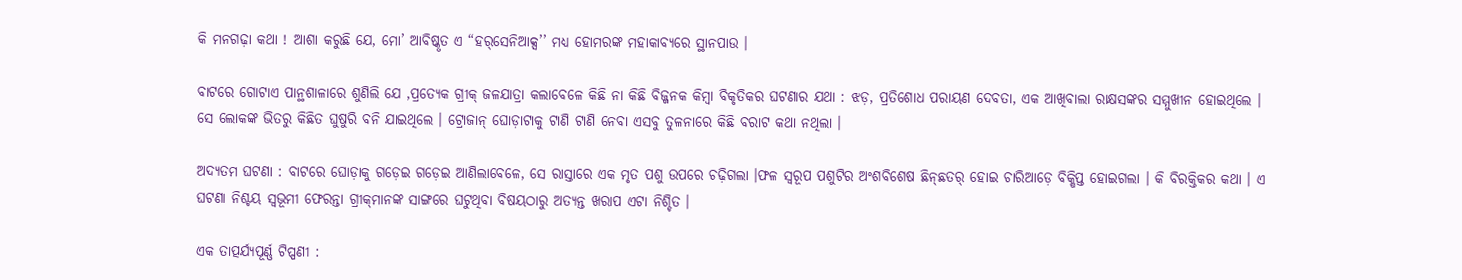କି ମନଗଢ଼ା କଥା ! ଆଶା କରୁଛି ଯେ, ମୋ’ ଆବିଷ୍କୃତ ଏ “ହର୍‌ସେନିଆକ୍ସ’’ ମଧ୍ୟ ହୋମରଙ୍କ ମହାକାବ୍ୟରେ ସ୍ଥାନପାଉ ।

ବାଟରେ ଗୋଟାଏ ପାନ୍ଥଶାଳାରେ ଶୁଣିଲି ଯେ ,ପ୍ରତ୍ୟେକ ଗ୍ରୀକ୍ ଜଳଯାତ୍ରା କଲାବେଳେ କିଛି ନା କିଛି ବିଜ୍ଜନକ କିମ୍ବା ବିକୃତିକର ଘଟଣାର ଯଥା : ଝଡ଼, ପ୍ରତିଶୋଧ ପରାୟଣ ଦେବତା, ଏକ ଆଖିବାଲା ରାକ୍ଷସଙ୍କର ସମ୍ମୁଖୀନ ହୋଇଥିଲେ । ସେ ଲୋକଙ୍କ ଭିତରୁ କିଛିତ ଘୁଷୁରି ବନି ଯାଇଥିଲେ । ଟ୍ରୋଜାନ୍ ଘୋଡ଼ାଟାକୁ ଟାଣି ଟାଣି ନେବା ଏସବୁ ତୁଳନାରେ କିଛି ବରାଟ କଥା ନଥିଲା ।

ଅଦ୍ୟତମ ଘଟଣା : ବାଟରେ ଘୋଡ଼ାକୁ ଗଡ଼େଇ ଗଡ଼େଇ ଆଣିଲାବେଳେ, ସେ ରାସ୍ତାରେ ଏକ ମୃତ ପଶୁ ଉପରେ ଚଢ଼ିଗଲା ।ଫଳ ସ୍ୱରୂପ ପଶୁଟିର ଅଂଶବିଶେଷ ଛିନ୍‌ଛତର୍ ହୋଇ ଚାରିଆଡ଼େ ବିକ୍ଷିପ୍ତ ହୋଇଗଲା । କି ବିରକ୍ତିକର କଥା । ଏ ଘଟଣା ନିଶ୍ଚୟ ସ୍ୱଭୂମୀ ଫେରନ୍ତା ଗ୍ରୀକ୍‌ମାନଙ୍କ ସାଙ୍ଗରେ ଘଟୁଥିବା ବିଷୟଠାରୁ ଅତ୍ୟନ୍ତ ଖରାପ ଏଟା ନିଶ୍ଚିତ ।

ଏକ ତାତ୍ପର୍ଯ୍ୟପୂର୍ଣ୍ଣ ଟିପ୍ପଣୀ :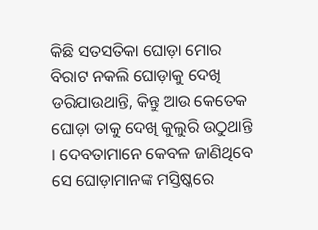କିଛି ସତସତିକା ଘୋଡ଼ା ମୋର ବିରାଟ ନକଲି ଘୋଡ଼ାକୁ ଦେଖି ଡରିଯାଉଥାନ୍ତି, କିନ୍ତୁ ଆଉ କେତେକ ଘୋଡ଼ା ତାକୁ ଦେଖି କୁଲୁରି ଉଠୁଥାନ୍ତି । ଦେବତାମାନେ କେବଳ ଜାଣିଥିବେ ସେ ଘୋଡ଼ାମାନଙ୍କ ମସ୍ତିଷ୍କରେ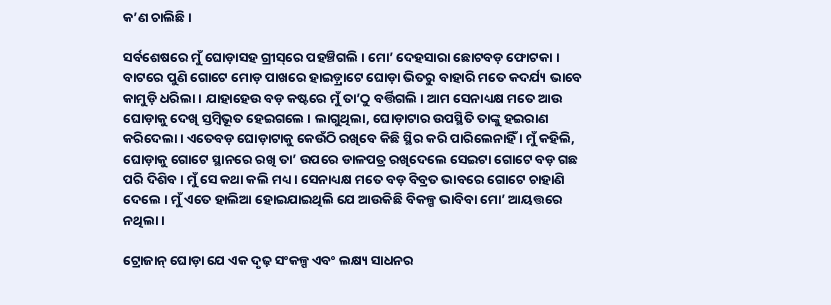କ’ଣ ଚାଲିଛି ।

ସର୍ବଶେଷରେ ମୁଁ ଘୋଡ଼ାସହ ଗ୍ରୀସ୍‌ରେ ପହଞ୍ଚିଗଲି । ମୋ’ ଦେହସାରା ଛୋଟବଡ଼ ଫୋଟକା । ବାଟରେ ପୁଣି ଗୋଟେ ମୋଡ଼ ପାଖରେ ହାଇଡ଼୍ରାଟେ ଘୋଡ଼ା ଭିତରୁ ବାହାରି ମତେ କଦର୍ଯ୍ୟ ଭାବେ କାମୁଡ଼ି ଧରିଲା । ଯାହାହେଉ ବଡ଼ କଷ୍ଟରେ ମୁଁ ତା’ଠୁ ବର୍ତ୍ତିଗଲି । ଆମ ସେନାଧ୍ୟକ୍ଷ ମତେ ଆଉ ଘୋଡ଼ାକୁ ଦେଖି ସ୍ତମ୍ବିଭୂତ ହେଇଗଲେ । ଲାଗୁଥିଲା, ଘୋଡ଼ାଟାର ଉପସ୍ଥିତି ତାଙ୍କୁ ହଇରାଣ କରିଦେଲା । ଏତେବଡ଼ ଘୋଡ଼ାଟାକୁ କେଉଁଠି ରଖିବେ କିଛି ସ୍ଥିର କରି ପାରିଲେନାହିଁ । ମୁଁ କହିଲି, ଘୋଡ଼ାକୁ ଗୋଟେ ସ୍ଥାନରେ ରଖି ତା’ ଉପରେ ଡାଳପତ୍ର ରଖିଦେଲେ ସେଇଟା ଗୋଟେ ବଡ଼ ଗଛ ପରି ଦିଶିବ । ମୁଁ ସେ କଥା କଲି ମଧ୍ୟ । ସେନାଧ୍ୟକ୍ଷ ମତେ ବଡ଼ ବିବ୍ରତ ଭାବରେ ଗୋଟେ ଚାହାଣି ଦେଲେ । ମୁଁ ଏତେ ହାଲିଆ ହୋଇଯାଇଥିଲି ଯେ ଆଉକିଛି ବିକଳ୍ପ ଭାବିବା ମୋ’ ଆୟତ୍ତରେ ନଥିଲା ।

ଟ୍ରୋଜାନ୍ ଘୋଡ଼ା ଯେ ଏକ ଦୃଢ଼ ସଂକଳ୍ପ ଏବଂ ଲକ୍ଷ୍ୟ ସାଧନର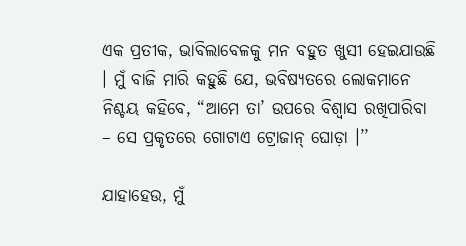ଏକ ପ୍ରତୀକ, ଭାବିଲାବେଳକୁ ମନ ବହୁତ ଖୁସୀ ହେଇଯାଉଛି । ମୁଁ ବାଜି ମାରି କହୁଛି ଯେ, ଭବିଷ୍ୟତରେ ଲୋକମାନେ ନିଶ୍ଚୟ କହିବେ, “ଆମେ ତା’ ଉପରେ ବିଶ୍ୱାସ ରଖିପାରିବା – ସେ ପ୍ରକୃତରେ ଗୋଟାଏ ଟ୍ରୋଜାନ୍ ଘୋଡ଼ା ।’’

ଯାହାହେଉ, ମୁଁ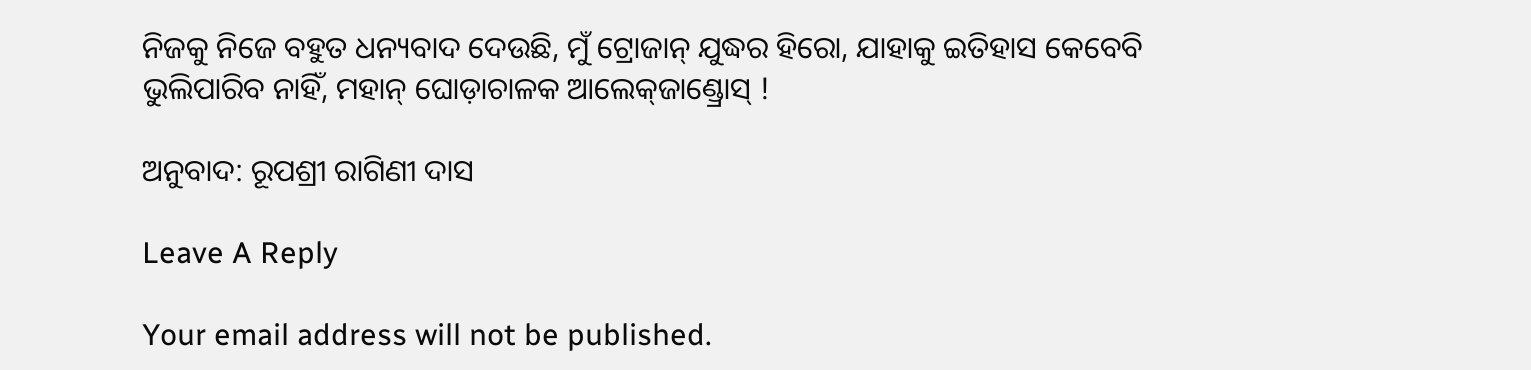ନିଜକୁ ନିଜେ ବହୁତ ଧନ୍ୟବାଦ ଦେଉଛି, ମୁଁ ଟ୍ରୋଜାନ୍ ଯୁଦ୍ଧର ହିରୋ, ଯାହାକୁ ଇତିହାସ କେବେବି ଭୁଲିପାରିବ ନାହିଁ, ମହାନ୍ ଘୋଡ଼ାଚାଳକ ଆଲେକ୍‌ଜାଣ୍ଡ୍ରୋସ୍ !

ଅନୁବାଦ: ରୂପଶ୍ରୀ ରାଗିଣୀ ଦାସ

Leave A Reply

Your email address will not be published.